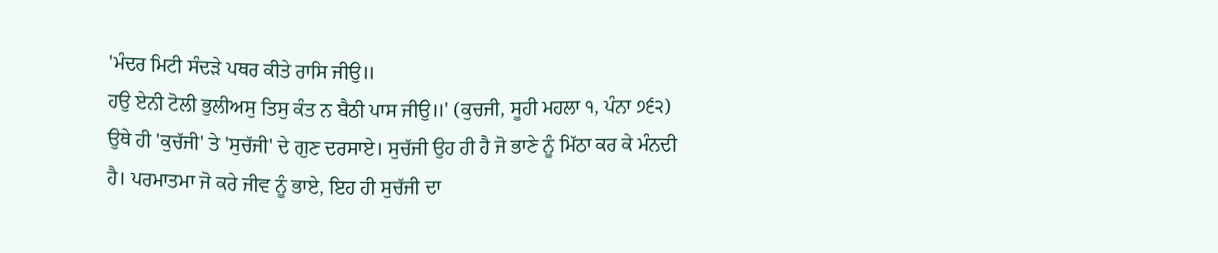'ਮੰਦਰ ਮਿਟੀ ਸੰਦੜੇ ਪਥਰ ਕੀਤੇ ਰਾਸਿ ਜੀਉ॥
ਹਉ ਏਨੀ ਟੋਲੀ ਭੁਲੀਅਸੁ ਤਿਸੁ ਕੰਤ ਨ ਬੈਠੀ ਪਾਸ ਜੀਉ॥' (ਕੁਚਜੀ, ਸੂਹੀ ਮਹਲਾ ੧, ਪੰਨਾ ੭੬੨)
ਉਥੇ ਹੀ 'ਕੁਚੱਜੀ' ਤੇ 'ਸੁਚੱਜੀ' ਦੇ ਗੁਣ ਦਰਸਾਏ। ਸੁਚੱਜੀ ਉਹ ਹੀ ਹੈ ਜੋ ਭਾਣੇ ਨੂੰ ਮਿੱਠਾ ਕਰ ਕੇ ਮੰਨਦੀ ਹੈ। ਪਰਮਾਤਮਾ ਜੋ ਕਰੇ ਜੀਵ ਨੂੰ ਭਾਏ, ਇਹ ਹੀ ਸੁਚੱਜੀ ਦਾ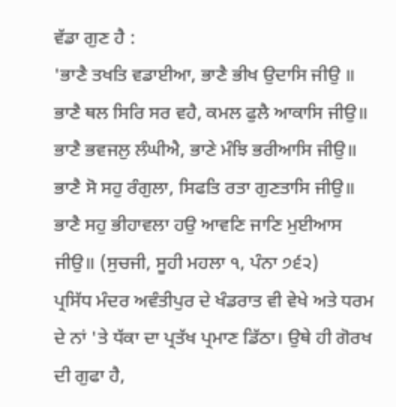ਵੱਡਾ ਗੁਣ ਹੈ :
'ਭਾਣੈ ਤਖਤਿ ਵਡਾਈਆ, ਭਾਣੈ ਭੀਖ ਉਦਾਸਿ ਜੀਉ ॥
ਭਾਣੈ ਥਲ ਸਿਰਿ ਸਰ ਵਹੈ, ਕਮਲ ਫੁਲੈ ਆਕਾਸਿ ਜੀਉ॥
ਭਾਣੈ ਭਵਜਲੁ ਲੰਘੀਐ, ਭਾਣੇ ਮੰਝਿ ਭਰੀਆਸਿ ਜੀਉ॥
ਭਾਣੈ ਸੋ ਸਹੁ ਰੰਗੁਲਾ, ਸਿਫਤਿ ਰਤਾ ਗੁਣਤਾਸਿ ਜੀਉ॥
ਭਾਣੈ ਸਹੁ ਭੀਹਾਵਲਾ ਹਉ ਆਵਣਿ ਜਾਣਿ ਮੁਈਆਸ ਜੀਉ॥ (ਸੁਚਜੀ, ਸੂਹੀ ਮਹਲਾ ੧, ਪੰਨਾ ੭੬੨)
ਪ੍ਰਸਿੱਧ ਮੰਦਰ ਅਵੰਤੀਪੁਰ ਦੇ ਖੰਡਰਾਤ ਵੀ ਵੇਖੇ ਅਤੇ ਧਰਮ ਦੇ ਨਾਂ 'ਤੇ ਧੱਕਾ ਦਾ ਪ੍ਰਤੱਖ ਪ੍ਰਮਾਣ ਡਿੱਠਾ। ਉਥੇ ਹੀ ਗੋਰਖ ਦੀ ਗੁਫਾ ਹੈ,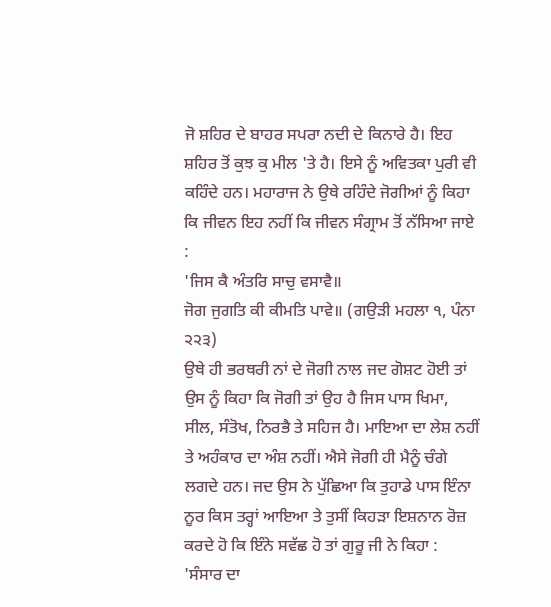ਜੋ ਸ਼ਹਿਰ ਦੇ ਬਾਹਰ ਸਪਰਾ ਨਦੀ ਦੇ ਕਿਨਾਰੇ ਹੈ। ਇਹ ਸ਼ਹਿਰ ਤੋਂ ਕੁਝ ਕੁ ਮੀਲ 'ਤੇ ਹੈ। ਇਸੇ ਨੂੰ ਅਵਿਤਕਾ ਪੁਰੀ ਵੀ ਕਹਿੰਦੇ ਹਨ। ਮਹਾਰਾਜ ਨੇ ਉਥੇ ਰਹਿੰਦੇ ਜੋਗੀਆਂ ਨੂੰ ਕਿਹਾ ਕਿ ਜੀਵਨ ਇਹ ਨਹੀਂ ਕਿ ਜੀਵਨ ਸੰਗ੍ਰਾਮ ਤੋਂ ਨੱਸਿਆ ਜਾਏ :
'ਜਿਸ ਕੈ ਅੰਤਰਿ ਸਾਚੁ ਵਸਾਵੈ॥
ਜੋਗ ਜੁਗਤਿ ਕੀ ਕੀਮਤਿ ਪਾਵੇ॥ (ਗਉੜੀ ਮਹਲਾ ੧, ਪੰਨਾ ੨੨੩)
ਉਥੇ ਹੀ ਭਰਥਰੀ ਨਾਂ ਦੇ ਜੋਗੀ ਨਾਲ ਜਦ ਗੋਸ਼ਟ ਹੋਈ ਤਾਂ ਉਸ ਨੂੰ ਕਿਹਾ ਕਿ ਜੋਗੀ ਤਾਂ ਉਹ ਹੈ ਜਿਸ ਪਾਸ ਖਿਮਾ, ਸੀਲ, ਸੰਤੋਖ, ਨਿਰਭੈ ਤੇ ਸਹਿਜ ਹੈ। ਮਾਇਆ ਦਾ ਲੇਸ਼ ਨਹੀਂ ਤੇ ਅਹੰਕਾਰ ਦਾ ਅੰਸ਼ ਨਹੀਂ। ਐਸੇ ਜੋਗੀ ਹੀ ਮੈਨੂੰ ਚੰਗੇ ਲਗਦੇ ਹਨ। ਜਦ ਉਸ ਨੇ ਪੁੱਛਿਆ ਕਿ ਤੁਹਾਡੇ ਪਾਸ ਇੰਨਾ ਨੂਰ ਕਿਸ ਤਰ੍ਹਾਂ ਆਇਆ ਤੇ ਤੁਸੀਂ ਕਿਹੜਾ ਇਸ਼ਨਾਨ ਰੋਜ਼ ਕਰਦੇ ਹੋ ਕਿ ਇੰਨੇ ਸਵੱਛ ਹੋ ਤਾਂ ਗੁਰੂ ਜੀ ਨੇ ਕਿਹਾ : 'ਸੰਸਾਰ ਦਾ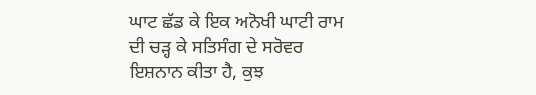ਘਾਟ ਛੱਡ ਕੇ ਇਕ ਅਨੋਖੀ ਘਾਟੀ ਰਾਮ ਦੀ ਚੜ੍ਹ ਕੇ ਸਤਿਸੰਗ ਦੇ ਸਰੋਵਰ ਇਸ਼ਨਾਨ ਕੀਤਾ ਹੈ, ਕੁਝ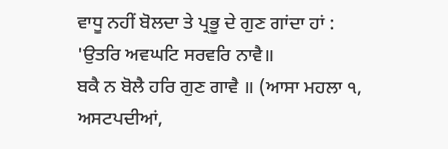ਵਾਧੂ ਨਹੀਂ ਬੋਲਦਾ ਤੇ ਪ੍ਰਭੂ ਦੇ ਗੁਣ ਗਾਂਦਾ ਹਾਂ :
'ਉਤਰਿ ਅਵਘਟਿ ਸਰਵਰਿ ਨਾਵੈ॥
ਬਕੈ ਨ ਬੋਲੈ ਹਰਿ ਗੁਣ ਗਾਵੈ ॥ (ਆਸਾ ਮਹਲਾ ੧, ਅਸਟਪਦੀਆਂ,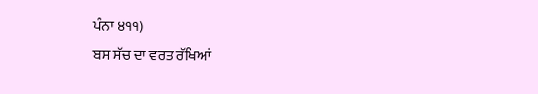ਪੰਨਾ ੪੧੧)
ਬਸ ਸੱਚ ਦਾ ਵਰਤ ਰੱਖਿਆਂ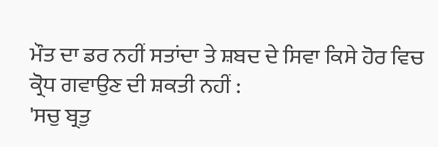ਮੌਤ ਦਾ ਡਰ ਨਹੀਂ ਸਤਾਂਦਾ ਤੇ ਸ਼ਬਦ ਦੇ ਸਿਵਾ ਕਿਸੇ ਹੋਰ ਵਿਚ ਕ੍ਰੋਧ ਗਵਾਉਣ ਦੀ ਸ਼ਕਤੀ ਨਹੀਂ :
'ਸਚੁ ਬ੍ਰਤੁ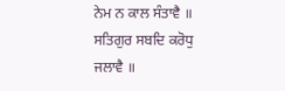ਨੇਮ ਨ ਕਾਲ ਸੰਤਾਵੈ ॥
ਸਤਿਗੁਰ ਸਬਦਿ ਕਰੋਧੁ ਜਲਾਵੈ ॥